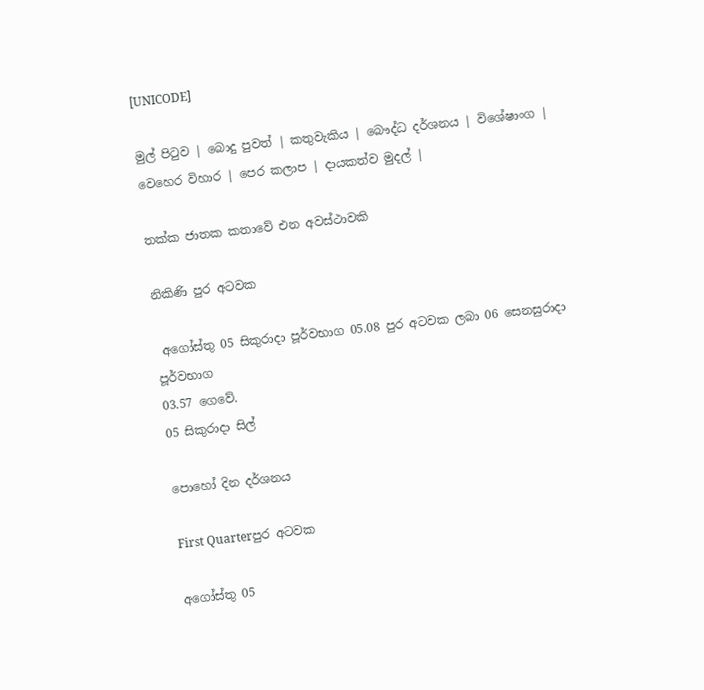[UNICODE]

මුල් පිටුව | බොදු පුවත් | කතුවැකිය | බෞද්ධ දර්ශනය | විශේෂාංග | වෙහෙර විහාර | පෙර කලාප | දායකත්ව මුදල් |

තක්ක ජාතක කතාවේ එන අවස්ථාවකි

නිකිණි පුර අටවක

 අගෝස්තු 05 සිකුරාදා පූර්වභාග 05.08 පුර අටවක ලබා 06 සෙනසුරාදා පූර්වභාග
03.57 ගෙවේ.
05 සිකුරාදා සිල්

පොහෝ දින දර්ශනය

First Quarterපුර අටවක

අගෝස්තු 05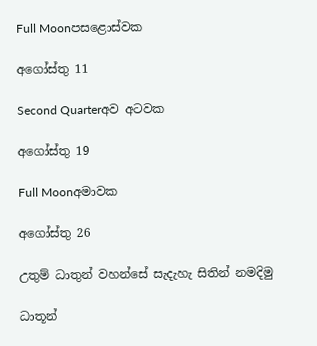Full Moonපසළොස්වක

අගෝස්තු 11

Second Quarterඅව අටවක

අගෝස්තු 19

Full Moonඅමාවක

අගෝස්තු 26

උතුම් ධාතුන් වහන්සේ සැදැහැ සිතින් නමදිමු

ධාතූන්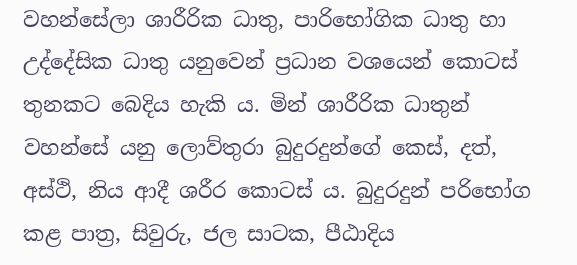වහන්සේලා ශාරීරික ධාතු, පාරිභෝගික ධාතු හා උද්දේසික ධාතු යනුවෙන් ප්‍රධාන වශයෙන් කොටස් තුනකට බෙදිය හැකි ය. මින් ශාරීරික ධාතුන් වහන්සේ යනු ලොව්තුරා බුදුරදුන්ගේ කෙස්, දත්, අස්ථි, නිය ආදී ශරීර කොටස් ය. බුදුරදුන් පරිභෝග කළ පාත්‍ර, සිවුරු, ජල සාටක, පීඨාදිය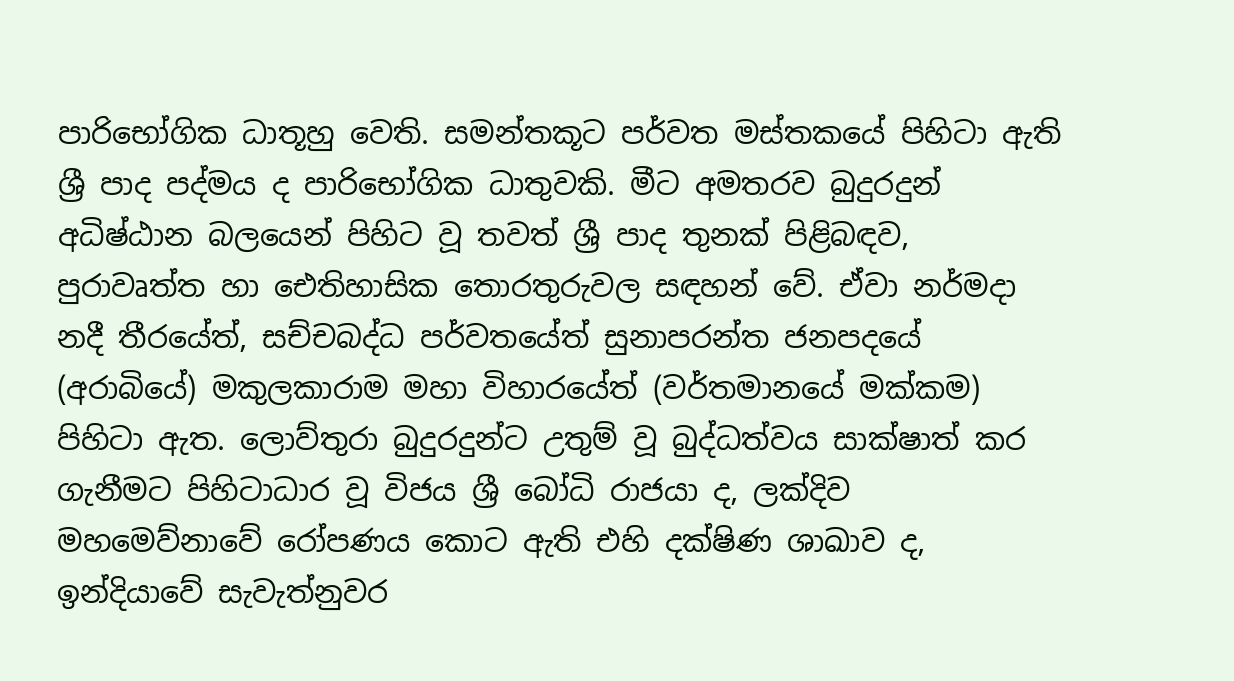පාරිභෝගික ධාතූහු වෙති. සමන්තකූට පර්වත මස්තකයේ පිහිටා ඇති ශ්‍රී පාද පද්මය ද පාරිභෝගික ධාතුවකි. මීට අමතරව බුදුරදුන් අධිෂ්ඨාන බලයෙන් පිහිට වූ තවත් ශ්‍රී පාද තුනක් පිළිබඳව, පුරාවෘත්ත හා ඓතිහාසික තොරතුරුවල සඳහන් වේ. ඒවා නර්මදා නදී තීරයේත්, සච්චබද්ධ පර්වතයේත් සුනාපරන්ත ජනපදයේ (අරාබියේ) මකුලකාරාම මහා විහාරයේත් (වර්තමානයේ මක්කම) පිහිටා ඇත. ලොව්තුරා බුදුරදුන්ට උතුම් වූ බුද්ධත්වය සාක්ෂාත් කර ගැනීමට පිහිටාධාර වූ විජය ශ්‍රී බෝධි රාජයා ද, ලක්දිව මහමෙව්නාවේ රෝපණය කොට ඇති එහි දක්ෂිණ ශාඛාව ද, ඉන්දියාවේ සැවැත්නුවර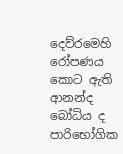දෙව්රමෙහි රෝපණය කොට ඇති ආනන්ද බෝධිය ද පාරිභෝගික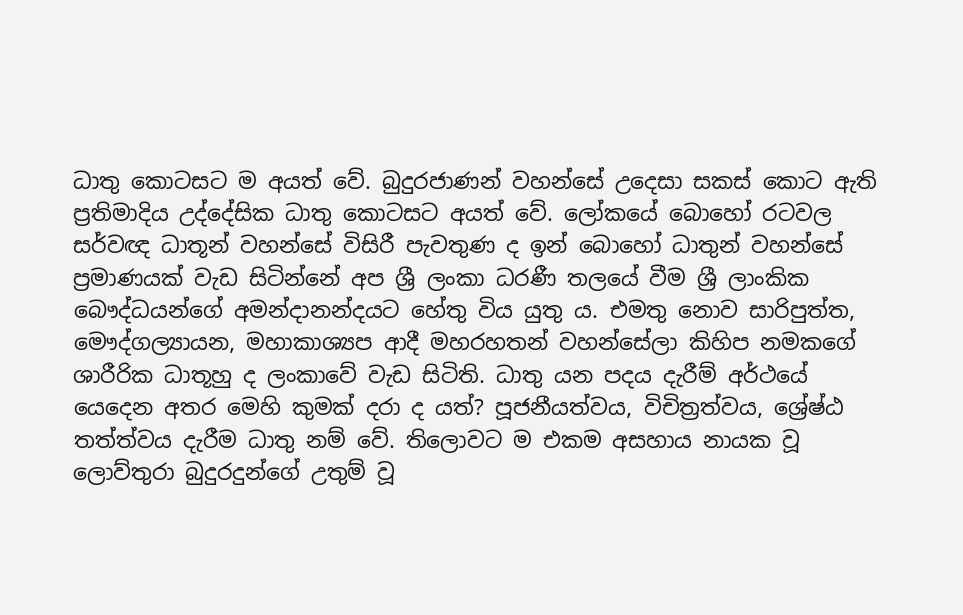ධාතු කොටසට ම අයත් වේ. බුදුරජාණන් වහන්සේ උදෙසා සකස් කොට ඇති ප්‍රතිමාදිය උද්දේසික ධාතු කොටසට අයත් වේ. ලෝකයේ බොහෝ රටවල සර්වඥ ධාතූන් වහන්සේ විසිරී පැවතුණ ද ඉන් බොහෝ ධාතුන් වහන්සේ ප්‍රමාණයක් වැඩ සිටින්නේ අප ශ්‍රී ලංකා ධරණී තලයේ වීම ශ්‍රී ලාංකික බෞද්ධයන්ගේ අමන්දානන්දයට හේතු විය යුතු ය. එමතු නොව සාරිපුත්ත, මෞද්ගල්‍යායන, මහාකාශ්‍යප ආදී මහරහතන් වහන්සේලා කිහිප නමකගේ ශාරීරික ධාතූහු ද ලංකාවේ වැඩ සිටිති. ධාතු යන පදය දැරීම් අර්ථයේ යෙදෙන අතර මෙහි කුමක් දරා ද යත්? පූජනීයත්වය, විචිත්‍රත්වය, ශ්‍රේෂ්ඨ තත්ත්වය දැරීම ධාතු නම් වේ. තිලොවට ම එකම අසහාය නායක වූ ලොව්තුරා බුදුරදුන්ගේ උතුම් වූ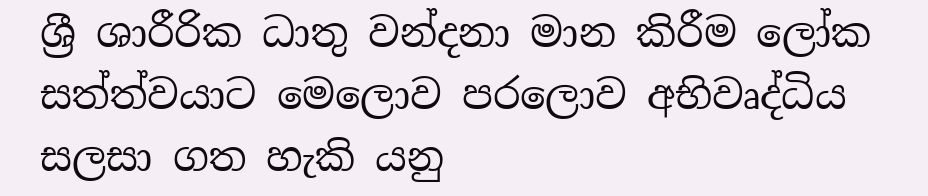ශ්‍රී ශාරීරික ධාතු වන්දනා මාන කිරීම ලෝක සත්ත්වයාට මෙලොව පරලොව අභිවෘද්ධිය සලසා ගත හැකි යනු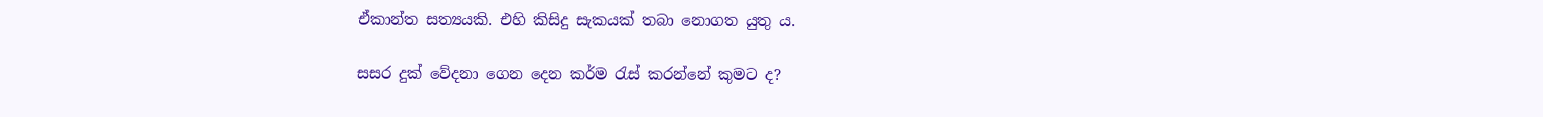ඒකාන්ත සත්‍යයකි. එහි කිසිදු සැකයක් තබා නොගත යුතු ය.

සසර දුක් වේදනා ගෙන දෙන කර්ම රැස් කරන්නේ කුමට ද?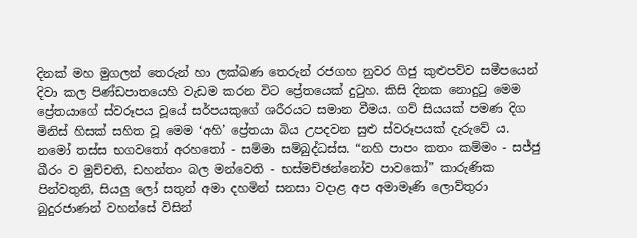දිනක් මහ මුගලන් තෙරුන් හා ලක්ඛණ තෙරුන් රජගහ නුවර ගිජු කුළුපව්ව සමීපයෙන් දිවා කල පිණ්ඩපාතයෙහි වැඩම කරන විට ප්‍රේතයෙක් දුටුහ. කිසි දිනක නොදුටු මෙම ප්‍රේතයාගේ ස්වරූපය වූයේ සර්පයකුගේ ශරීරයට සමාන වීමය. ගව් සියයක් පමණ දිග මිනිස් හිසක් සහිත වූ මෙම ‘අහි’ ප්‍රේතයා බිය උපදවන සුළු ස්වරූපයක් දැරුවේ ය. නමෝ තස්ස භගවතෝ අරහතෝ - සම්මා සම්බුද්ධස්ස. “නහි පාපං කතං කම්මං - සජ්ජු ඛීරං ව මුච්චති, ඩහන්තං බල මන්වෙති - භස්මච්ඡන්නෝව පාවකෝ” කාරුණික පින්වතුනි, සියලු ලෝ සතුන් අමා දහමින් සනසා වදාළ අප අමාමෑණි ලොව්තුරා බුදුරජාණන් වහන්සේ විසින්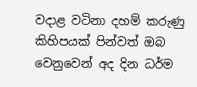වදාළ වටිනා දහම් කරුණු කිහිපයක් පින්වත් ඔබ වෙනුවෙන් අද දින ධර්ම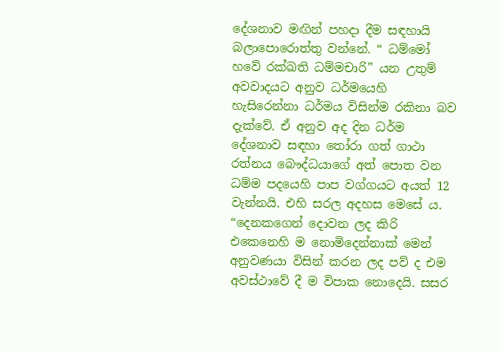දේශනාව මඟින් පහදා දීම සඳහායි බලාපොරොත්තු වන්නේ. “ ධම්මෝ හවේ රක්ඛති ධම්මචාරි” යන උතුම් අවවාදයට අනුව ධර්මයෙහි හැසිරෙන්නා ධර්මය විසින්ම රකිනා බව දැක්වේ. ඒ අනුව අද දින ධර්ම දේශනාව සඳහා තෝරා ගත් ගාථා රත්නය බෞද්ධයාගේ අත් පොත වන ධම්ම පදයෙහි පාප වග්ගයට අයත් 12 වැන්නයි. එහි සරල අදහස මෙසේ ය. “දෙනකගෙන් දොවන ලද කිරි එකෙනෙහි ම නොමිදෙන්නාක් මෙන් අනුවණයා විසින් කරන ලද පව් ද එම අවස්ථාවේ දී ම විපාක නොදෙයි. සසර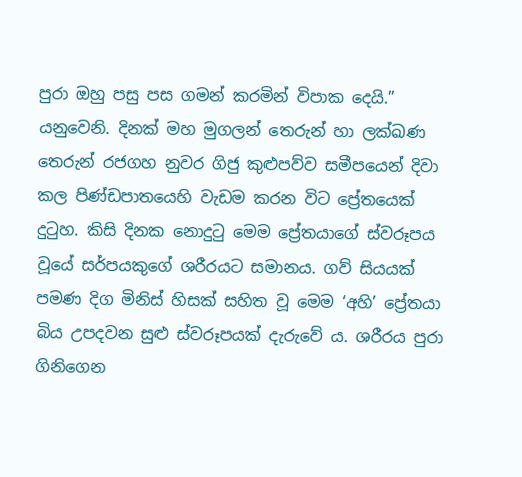පුරා ඔහු පසු පස ගමන් කරමින් විපාක දෙයි.” යනුවෙනි. දිනක් මහ මුගලන් තෙරුන් හා ලක්ඛණ තෙරුන් රජගහ නුවර ගිජු කුළුපව්ව සමීපයෙන් දිවා කල පිණ්ඩපාතයෙහි වැඩම කරන විට ප්‍රේතයෙක් දුටුහ. කිසි දිනක නොදුටු මෙම ප්‍රේතයාගේ ස්වරූපය වූයේ සර්පයකුගේ ශරීරයට සමානය. ගව් සියයක් පමණ දිග මිනිස් හිසක් සහිත වූ මෙම ‘අහි’ ප්‍රේතයා බිය උපදවන සුළු ස්වරූපයක් දැරුවේ ය. ශරීරය පුරා ගිනිගෙන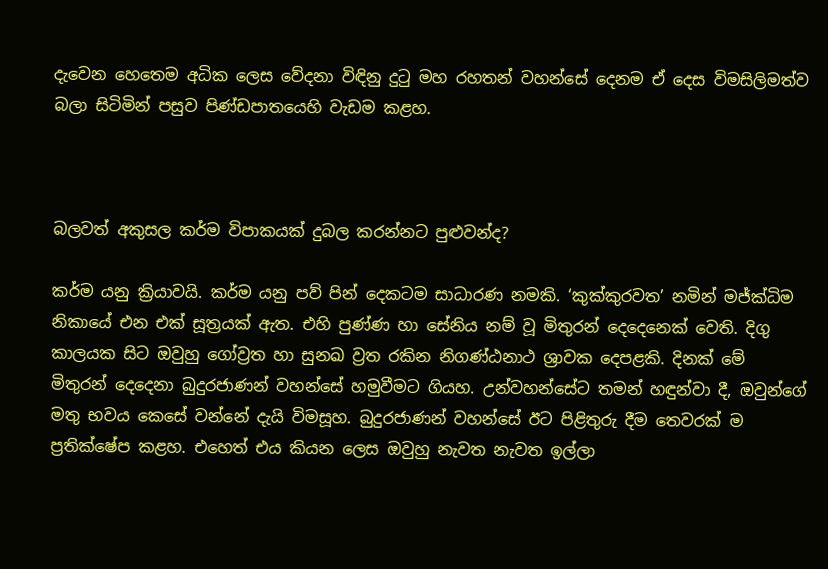දැවෙන හෙතෙම අධික ලෙස වේදනා විඳිනු දුටු මහ රහතන් වහන්සේ දෙනම ඒ දෙස විමසිලිමත්ව බලා සිටිමින් පසුව පිණ්ඩපාතයෙහි වැඩම කළහ.



බලවත් අකුසල කර්ම විපාකයක් දුබල කරන්නට පුළුවන්ද?

කර්ම යනු ක්‍රියාවයි. කර්ම යනු පව් පින් දෙකටම සාධාරණ නමකි. ‘කුක්කුරවත’ නමින් මජ්ක්‍ධිම නිකායේ එන එක් සූත්‍රයක් ඇත. එහි පුණ්ණ හා සේනිය නම් වූ මිතුරන් දෙදෙනෙක් වෙති. දිගු කාලයක සිට ඔවුහු ගෝව්‍රත හා සුනඛ ව්‍රත රකින නිගණ්ඨනාථ ශ්‍රාවක දෙපළකි. දිනක් මේ මිතුරන් දෙදෙනා බුදුරජාණන් වහන්සේ හමුවීමට ගියහ. උන්වහන්සේට තමන් හඳුන්වා දී, ඔවුන්ගේ මතු භවය කෙසේ වන්නේ දැයි විමසූහ. බුදුරජාණන් වහන්සේ ඊට පිළිතුරු දීම තෙවරක් ම ප්‍රතික්ෂේප කළහ. එහෙත් එය කියන ලෙස ඔවුහු නැවත නැවත ඉල්ලා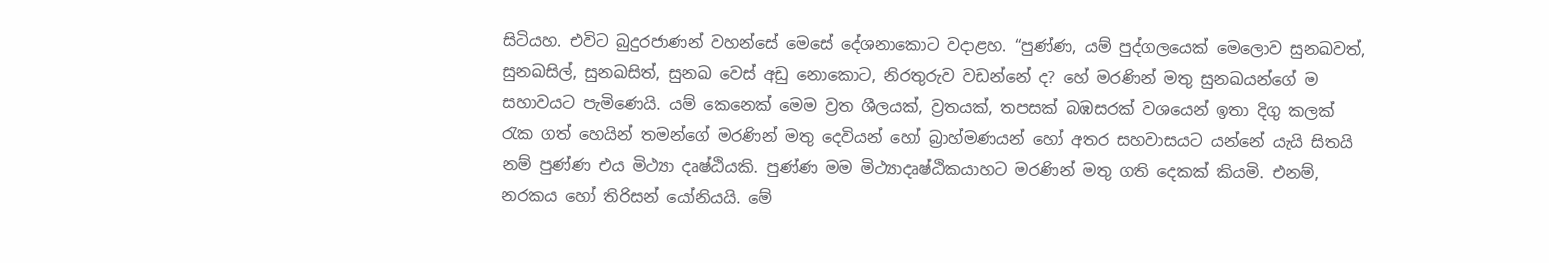සිටියහ. එවිට බුදුරජාණන් වහන්සේ මෙසේ දේශනාකොට වදාළහ. “පුණ්ණ, යම් පුද්ගලයෙක් මෙලොව සුනඛවත්, සුනඛසිල්, සුනඛසිත්, සුනඛ වෙස් අඩු නොකොට, නිරතුරුව වඩන්නේ ද? හේ මරණින් මතු සුනඛයන්ගේ ම සහාවයට පැමිණෙයි. යම් කෙනෙක් මෙම ව්‍රත ශීලයක්, ව්‍රතයක්, තපසක් බඹසරක් වශයෙන් ඉතා දිගු කලක් රැක ගත් හෙයින් තමන්ගේ මරණින් මතු දෙවියන් හෝ බ්‍රාහ්මණයන් හෝ අතර සහවාසයට යන්නේ යැයි සිතයි නම් පුණ්ණ එය මිථ්‍යා දෘෂ්ඨියකි. පුණ්ණ මම මිථ්‍යාදෘෂ්ඨිකයාහට මරණින් මතු ගති දෙකක් කියමි. එනම්, නරකය හෝ තිරිසන් යෝනියයි. මේ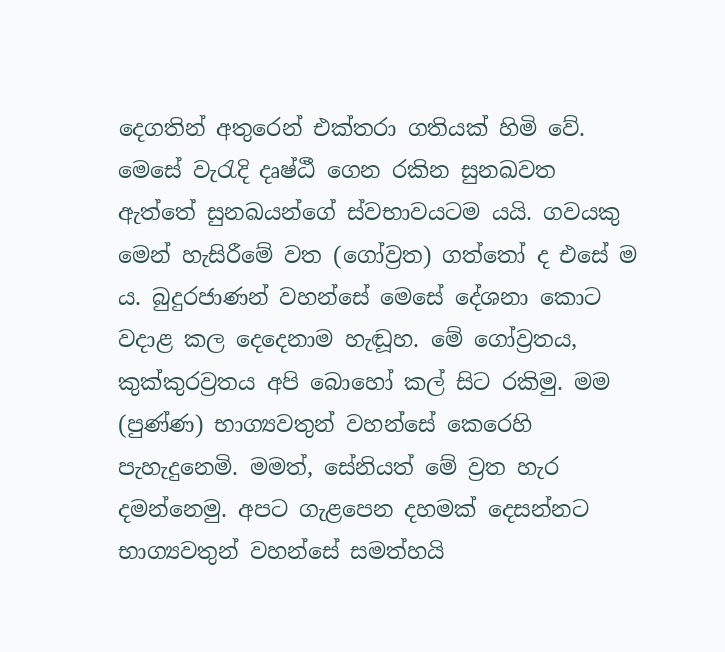දෙගතින් අතුරෙන් එක්තරා ගතියක් හිමි වේ. මෙසේ වැරැදි දෘෂ්ඨී ගෙන රකින සුනඛවත ඇත්තේ සුනඛයන්ගේ ස්වභාවයටම යයි. ගවයකු මෙන් හැසිරීමේ වත (ගෝව්‍රත) ගත්තෝ ද එසේ ම ය. බුදුරජාණන් වහන්සේ මෙසේ දේශනා කොට වදාළ කල දෙදෙනාම හැඬූහ. මේ ගෝව්‍රතය, කුක්කුරව්‍රතය අපි බොහෝ කල් සිට රකිමු. මම (පුණ්ණ) භාග්‍යවතුන් වහන්සේ කෙරෙහි පැහැදුනෙමි. මමත්, සේනියත් මේ ව්‍රත හැර දමන්නෙමු. අපට ගැළපෙන දහමක් දෙසන්නට භාග්‍යවතුන් වහන්සේ සමත්හයි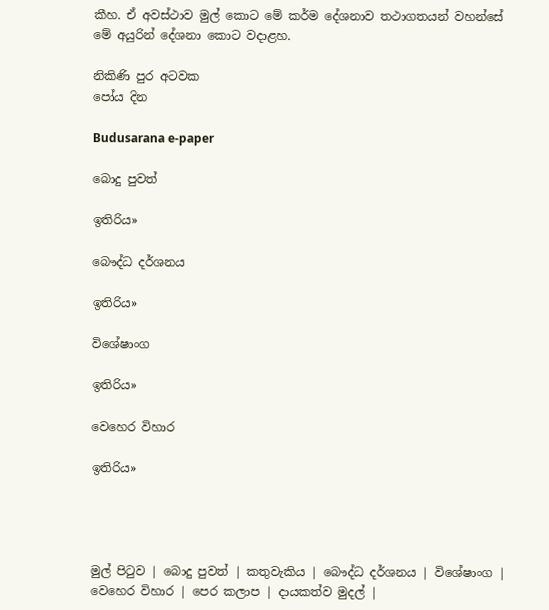කීහ. ඒ අවස්ථාව මුල් කොට මේ කර්ම දේශනාව තථාගතයන් වහන්සේ මේ අයුරින් දේශනා කොට වදාළහ.

නිකිණි පුර අටවක
පෝය දින

Budusarana e-paper

බොදු පුවත්

ඉතිරිය»

බෞද්ධ දර්ශනය

ඉතිරිය»

විශේෂාංග

ඉතිරිය»

වෙහෙර විහාර

ඉතිරිය»




මුල් පිටුව | බොදු පුවත් | කතුවැකිය | බෞද්ධ දර්ශනය | විශේෂාංග | වෙහෙර විහාර | පෙර කලාප | දායකත්ව මුදල් |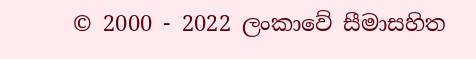© 2000 - 2022 ලංකාවේ සීමාසහිත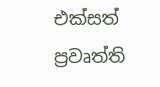එක්සත් ප්‍රවෘත්ති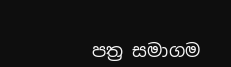පත්‍ර සමාගම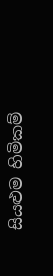සියළුම හිමිකම්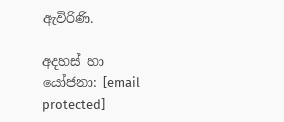ඇවිරිණි.

අදහස් හා යෝජනා: [email protected]